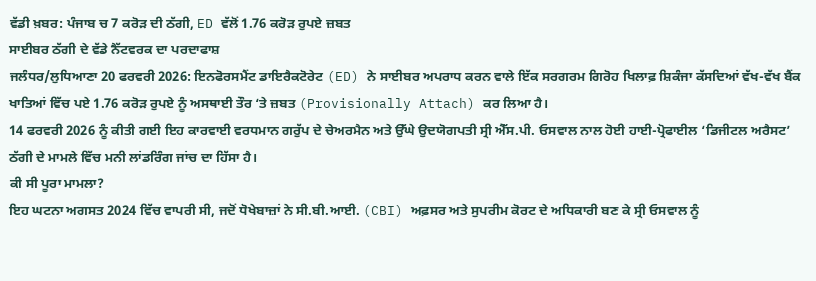ਵੱਡੀ ਖ਼ਬਰ: ਪੰਜਾਬ ਚ 7 ਕਰੋੜ ਦੀ ਠੱਗੀ, ED ਵੱਲੋਂ 1.76 ਕਰੋੜ ਰੁਪਏ ਜ਼ਬਤ
ਸਾਈਬਰ ਠੱਗੀ ਦੇ ਵੱਡੇ ਨੈੱਟਵਰਕ ਦਾ ਪਰਦਾਫਾਸ਼
ਜਲੰਧਰ/ਲੁਧਿਆਣਾ 20 ਫਰਵਰੀ 2026: ਇਨਫੋਰਸਮੈਂਟ ਡਾਇਰੈਕਟੋਰੇਟ (ED) ਨੇ ਸਾਈਬਰ ਅਪਰਾਧ ਕਰਨ ਵਾਲੇ ਇੱਕ ਸਰਗਰਮ ਗਿਰੋਹ ਖਿਲਾਫ਼ ਸ਼ਿਕੰਜਾ ਕੱਸਦਿਆਂ ਵੱਖ-ਵੱਖ ਬੈਂਕ ਖਾਤਿਆਂ ਵਿੱਚ ਪਏ 1.76 ਕਰੋੜ ਰੁਪਏ ਨੂੰ ਅਸਥਾਈ ਤੌਰ ‘ਤੇ ਜ਼ਬਤ (Provisionally Attach) ਕਰ ਲਿਆ ਹੈ।
14 ਫਰਵਰੀ 2026 ਨੂੰ ਕੀਤੀ ਗਈ ਇਹ ਕਾਰਵਾਈ ਵਰਧਮਾਨ ਗਰੁੱਪ ਦੇ ਚੇਅਰਮੈਨ ਅਤੇ ਉੱਘੇ ਉਦਯੋਗਪਤੀ ਸ੍ਰੀ ਐੱਸ.ਪੀ. ਓਸਵਾਲ ਨਾਲ ਹੋਈ ਹਾਈ-ਪ੍ਰੋਫਾਈਲ ‘ਡਿਜੀਟਲ ਅਰੈਸਟ’ ਠੱਗੀ ਦੇ ਮਾਮਲੇ ਵਿੱਚ ਮਨੀ ਲਾਂਡਰਿੰਗ ਜਾਂਚ ਦਾ ਹਿੱਸਾ ਹੈ।
ਕੀ ਸੀ ਪੂਰਾ ਮਾਮਲਾ?
ਇਹ ਘਟਨਾ ਅਗਸਤ 2024 ਵਿੱਚ ਵਾਪਰੀ ਸੀ, ਜਦੋਂ ਧੋਖੇਬਾਜ਼ਾਂ ਨੇ ਸੀ.ਬੀ.ਆਈ. (CBI) ਅਫ਼ਸਰ ਅਤੇ ਸੁਪਰੀਮ ਕੋਰਟ ਦੇ ਅਧਿਕਾਰੀ ਬਣ ਕੇ ਸ੍ਰੀ ਓਸਵਾਲ ਨੂੰ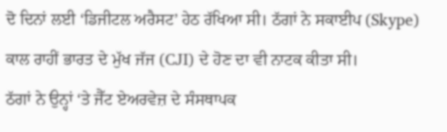ਦੋ ਦਿਨਾਂ ਲਈ ‘ਡਿਜੀਟਲ ਅਰੈਸਟ’ ਹੇਠ ਰੱਖਿਆ ਸੀ। ਠੱਗਾਂ ਨੇ ਸਕਾਈਪ (Skype) ਕਾਲ ਰਾਹੀਂ ਭਾਰਤ ਦੇ ਮੁੱਖ ਜੱਜ (CJI) ਦੇ ਹੋਣ ਦਾ ਵੀ ਨਾਟਕ ਕੀਤਾ ਸੀ।
ਠੱਗਾਂ ਨੇ ਉਨ੍ਹਾਂ ‘ਤੇ ਜੈੱਟ ਏਅਰਵੇਜ਼ ਦੇ ਸੰਸਥਾਪਕ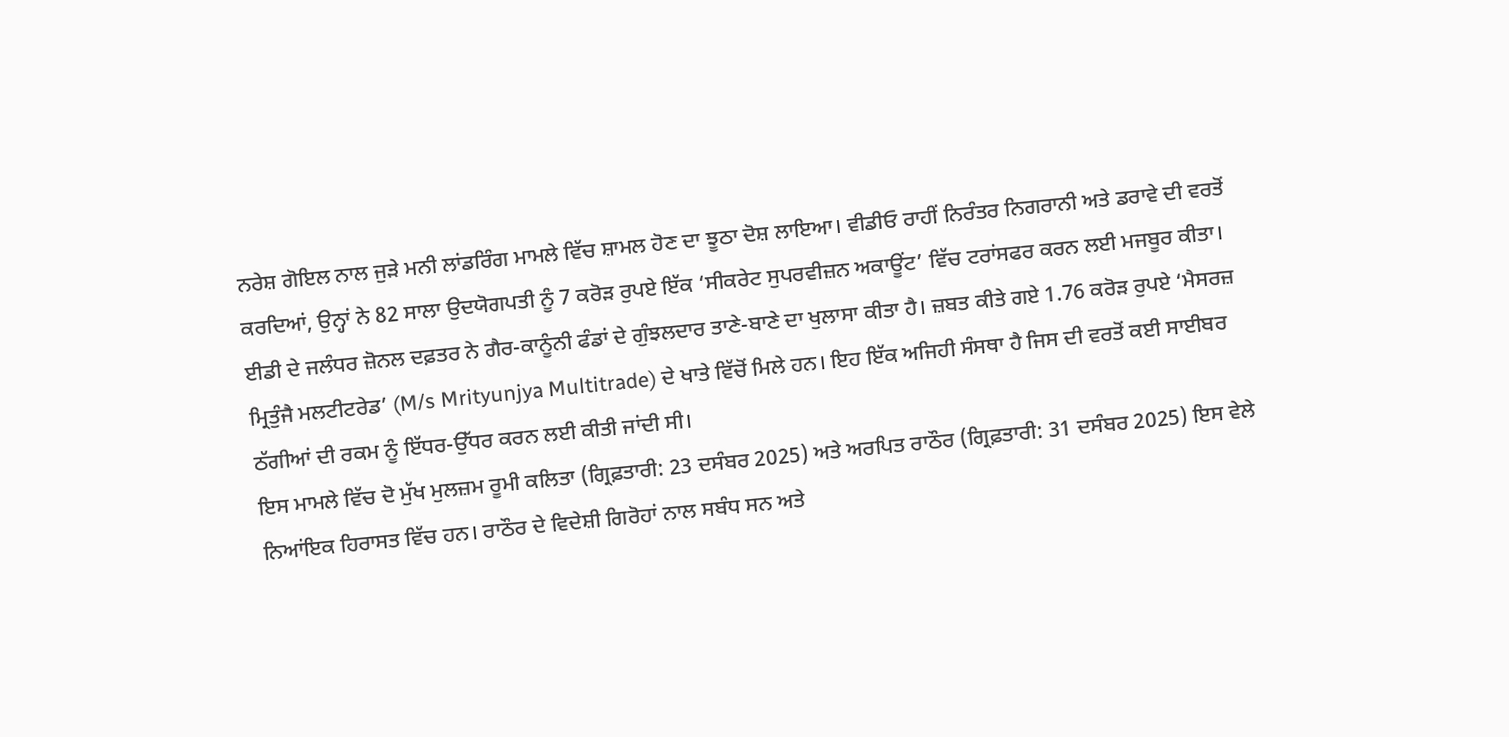ਨਰੇਸ਼ ਗੋਇਲ ਨਾਲ ਜੁੜੇ ਮਨੀ ਲਾਂਡਰਿੰਗ ਮਾਮਲੇ ਵਿੱਚ ਸ਼ਾਮਲ ਹੋਣ ਦਾ ਝੂਠਾ ਦੋਸ਼ ਲਾਇਆ। ਵੀਡੀਓ ਰਾਹੀਂ ਨਿਰੰਤਰ ਨਿਗਰਾਨੀ ਅਤੇ ਡਰਾਵੇ ਦੀ ਵਰਤੋਂ ਕਰਦਿਆਂ, ਉਨ੍ਹਾਂ ਨੇ 82 ਸਾਲਾ ਉਦਯੋਗਪਤੀ ਨੂੰ 7 ਕਰੋੜ ਰੁਪਏ ਇੱਕ ‘ਸੀਕਰੇਟ ਸੁਪਰਵੀਜ਼ਨ ਅਕਾਊਂਟ’ ਵਿੱਚ ਟਰਾਂਸਫਰ ਕਰਨ ਲਈ ਮਜਬੂਰ ਕੀਤਾ।
ਈਡੀ ਦੇ ਜਲੰਧਰ ਜ਼ੋਨਲ ਦਫ਼ਤਰ ਨੇ ਗੈਰ-ਕਾਨੂੰਨੀ ਫੰਡਾਂ ਦੇ ਗੁੰਝਲਦਾਰ ਤਾਣੇ-ਬਾਣੇ ਦਾ ਖੁਲਾਸਾ ਕੀਤਾ ਹੈ। ਜ਼ਬਤ ਕੀਤੇ ਗਏ 1.76 ਕਰੋੜ ਰੁਪਏ ‘ਮੈਸਰਜ਼ ਮ੍ਰਿਤੁੰਜੈ ਮਲਟੀਟਰੇਡ’ (M/s Mrityunjya Multitrade) ਦੇ ਖਾਤੇ ਵਿੱਚੋਂ ਮਿਲੇ ਹਨ। ਇਹ ਇੱਕ ਅਜਿਹੀ ਸੰਸਥਾ ਹੈ ਜਿਸ ਦੀ ਵਰਤੋਂ ਕਈ ਸਾਈਬਰ ਠੱਗੀਆਂ ਦੀ ਰਕਮ ਨੂੰ ਇੱਧਰ-ਉੱਧਰ ਕਰਨ ਲਈ ਕੀਤੀ ਜਾਂਦੀ ਸੀ।
ਇਸ ਮਾਮਲੇ ਵਿੱਚ ਦੋ ਮੁੱਖ ਮੁਲਜ਼ਮ ਰੂਮੀ ਕਲਿਤਾ (ਗ੍ਰਿਫ਼ਤਾਰੀ: 23 ਦਸੰਬਰ 2025) ਅਤੇ ਅਰਪਿਤ ਰਾਠੌਰ (ਗ੍ਰਿਫ਼ਤਾਰੀ: 31 ਦਸੰਬਰ 2025) ਇਸ ਵੇਲੇ ਨਿਆਂਇਕ ਹਿਰਾਸਤ ਵਿੱਚ ਹਨ। ਰਾਠੌਰ ਦੇ ਵਿਦੇਸ਼ੀ ਗਿਰੋਹਾਂ ਨਾਲ ਸਬੰਧ ਸਨ ਅਤੇ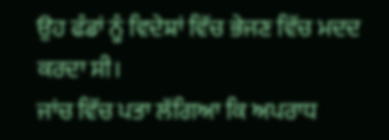ਉਹ ਫੰਡਾਂ ਨੂੰ ਵਿਦੇਸ਼ਾਂ ਵਿੱਚ ਭੇਜਣ ਵਿੱਚ ਮਦਦ ਕਰਦਾ ਸੀ।
ਜਾਂਚ ਵਿੱਚ ਪਤਾ ਲੱਗਿਆ ਕਿ ਅਪਰਾਧ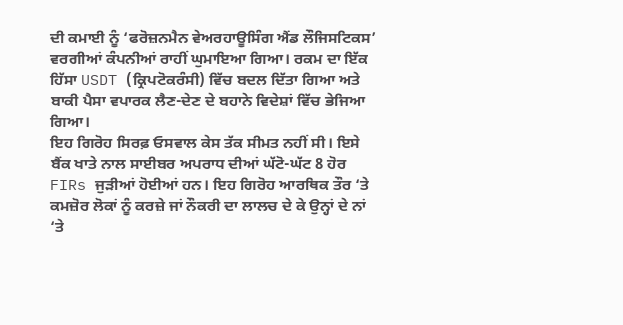ਦੀ ਕਮਾਈ ਨੂੰ ‘ਫਰੋਜ਼ਨਮੈਨ ਵੇਅਰਹਾਊਸਿੰਗ ਐਂਡ ਲੌਜਿਸਟਿਕਸ’ ਵਰਗੀਆਂ ਕੰਪਨੀਆਂ ਰਾਹੀਂ ਘੁਮਾਇਆ ਗਿਆ। ਰਕਮ ਦਾ ਇੱਕ ਹਿੱਸਾ USDT (ਕ੍ਰਿਪਟੋਕਰੰਸੀ) ਵਿੱਚ ਬਦਲ ਦਿੱਤਾ ਗਿਆ ਅਤੇ ਬਾਕੀ ਪੈਸਾ ਵਪਾਰਕ ਲੈਣ-ਦੇਣ ਦੇ ਬਹਾਨੇ ਵਿਦੇਸ਼ਾਂ ਵਿੱਚ ਭੇਜਿਆ ਗਿਆ।
ਇਹ ਗਿਰੋਹ ਸਿਰਫ਼ ਓਸਵਾਲ ਕੇਸ ਤੱਕ ਸੀਮਤ ਨਹੀਂ ਸੀ। ਇਸੇ ਬੈਂਕ ਖਾਤੇ ਨਾਲ ਸਾਈਬਰ ਅਪਰਾਧ ਦੀਆਂ ਘੱਟੋ-ਘੱਟ 8 ਹੋਰ FIRs ਜੁੜੀਆਂ ਹੋਈਆਂ ਹਨ। ਇਹ ਗਿਰੋਹ ਆਰਥਿਕ ਤੌਰ ‘ਤੇ ਕਮਜ਼ੋਰ ਲੋਕਾਂ ਨੂੰ ਕਰਜ਼ੇ ਜਾਂ ਨੌਕਰੀ ਦਾ ਲਾਲਚ ਦੇ ਕੇ ਉਨ੍ਹਾਂ ਦੇ ਨਾਂ ‘ਤੇ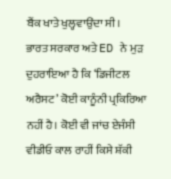ਬੈਂਕ ਖਾਤੇ ਖੁਲ੍ਹਵਾਉਂਦਾ ਸੀ।
ਭਾਰਤ ਸਰਕਾਰ ਅਤੇ ED ਨੇ ਮੁੜ ਦੁਹਰਾਇਆ ਹੈ ਕਿ ‘ਡਿਜੀਟਲ ਅਰੈਸਟ’ ਕੋਈ ਕਾਨੂੰਨੀ ਪ੍ਰਕਿਰਿਆ ਨਹੀਂ ਹੈ। ਕੋਈ ਵੀ ਜਾਂਚ ਏਜੰਸੀ ਵੀਡੀਓ ਕਾਲ ਰਾਹੀਂ ਕਿਸੇ ਸ਼ੱਕੀ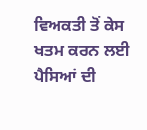ਵਿਅਕਤੀ ਤੋਂ ਕੇਸ ਖਤਮ ਕਰਨ ਲਈ ਪੈਸਿਆਂ ਦੀ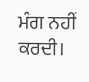ਮੰਗ ਨਹੀਂ ਕਰਦੀ।